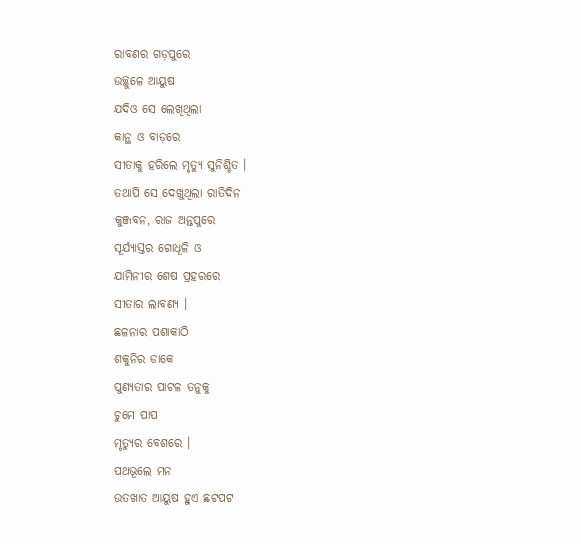ରାବଣର ଗଡ଼ପୁରେ
ଉଚ୍ଛୁଳେ ଆୟୁଷ
ଯଦିଓ ସେ ଲେଖିଥିଲା
କାନ୍ଥ ଓ ବାଡ଼ରେ
ସୀତାକୁ ହରିଲେ ମୃତ୍ୟୁ ସୁନିଶ୍ଚିତ ।
ତଥାପି ସେ ଦେଖୁଥିଲା ରାତିଦିନ
କୁଞ୍ଜବନ, ରାଜ ଅନ୍ତପୁରେ
ସୂର୍ଯ୍ୟାସ୍ତର ଗୋଧୂଳି ଓ
ଯାମିନୀର ଶେଷ ପ୍ରହରରେ
ସୀତାର ଲାବଣ୍ୟ ।
ଛଳନାର ପଶାକାଠି
ଶକୁନିର ଡାକେ
ପୁଣ୍ୟତାର ପାଟଳ ତନୁକୁ
ଚୁମେ ପାପ
ମୃତ୍ୟୁର ବେଶରେ ।
ପଥଭୂଲେ ମନ
ଉତଖାତ ଆୟୁଷ ହୁଏ ଛଟପଟ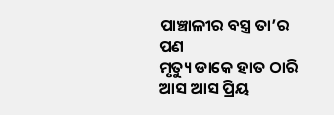ପାଞ୍ଚାଳୀର ବସ୍ତ୍ର ତା’ର ପଣ
ମୃତ୍ୟୁ ଡାକେ ହାତ ଠାରି
ଆସ ଆସ ପ୍ରିୟ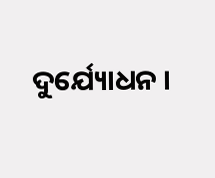ଦୁର୍ଯ୍ୟୋଧନ ।